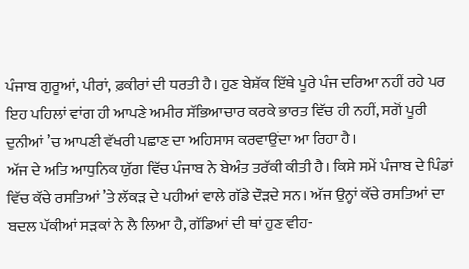ਪੰਜਾਬ ਗੁਰੂਆਂ, ਪੀਰਾਂ, ਫ਼ਕੀਰਾਂ ਦੀ ਧਰਤੀ ਹੈ। ਹੁਣ ਬੇਸ਼ੱਕ ਇੱਥੇ ਪੂਰੇ ਪੰਜ ਦਰਿਆ ਨਹੀਂ ਰਹੇ ਪਰ ਇਹ ਪਹਿਲਾਂ ਵਾਂਗ ਹੀ ਆਪਣੇ ਅਮੀਰ ਸੱਭਿਆਚਾਰ ਕਰਕੇ ਭਾਰਤ ਵਿੱਚ ਹੀ ਨਹੀਂ, ਸਗੋਂ ਪੂਰੀ ਦੁਨੀਆਂ ’ਚ ਆਪਣੀ ਵੱਖਰੀ ਪਛਾਣ ਦਾ ਅਹਿਸਾਸ ਕਰਵਾਉਂਦਾ ਆ ਰਿਹਾ ਹੈ।
ਅੱਜ ਦੇ ਅਤਿ ਆਧੁਨਿਕ ਯੁੱਗ ਵਿੱਚ ਪੰਜਾਬ ਨੇ ਬੇਅੰਤ ਤਰੱਕੀ ਕੀਤੀ ਹੈ। ਕਿਸੇ ਸਮੇਂ ਪੰਜਾਬ ਦੇ ਪਿੰਡਾਂ ਵਿੱਚ ਕੱਚੇ ਰਸਤਿਆਂ ’ਤੇ ਲੱਕੜ ਦੇ ਪਹੀਆਂ ਵਾਲੇ ਗੱਡੇ ਦੌੜਦੇ ਸਨ। ਅੱਜ ਉਨ੍ਹਾਂ ਕੱਚੇ ਰਸਤਿਆਂ ਦਾ ਬਦਲ ਪੱਕੀਆਂ ਸੜਕਾਂ ਨੇ ਲੈ ਲਿਆ ਹੈ, ਗੱਡਿਆਂ ਦੀ ਥਾਂ ਹੁਣ ਵੀਹ-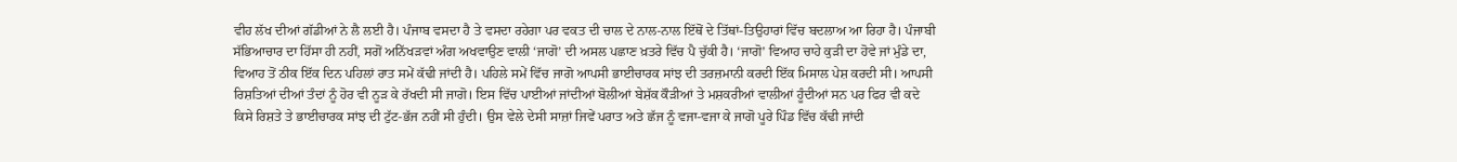ਵੀਹ ਲੱਖ ਦੀਆਂ ਗੱਡੀਆਂ ਨੇ ਲੈ ਲਈ ਹੈ। ਪੰਜਾਬ ਵਸਦਾ ਹੈ ਤੇ ਵਸਦਾ ਰਹੇਗਾ ਪਰ ਵਕਤ ਦੀ ਚਾਲ ਦੇ ਨਾਲ-ਨਾਲ ਇੱਥੋਂ ਦੇ ਤਿੱਥਾਂ-ਤਿਉਹਾਰਾਂ ਵਿੱਚ ਬਦਲਾਅ ਆ ਰਿਹਾ ਹੈ। ਪੰਜਾਬੀ ਸੱਭਿਆਚਾਰ ਦਾ ਹਿੱਸਾ ਹੀ ਨਹੀਂ, ਸਗੋਂ ਅਨਿੱਖੜਵਾਂ ਅੰਗ ਅਖਵਾਉਣ ਵਾਲੀ ‘ਜਾਗੋ’ ਦੀ ਅਸਲ ਪਛਾਣ ਖ਼ਤਰੇ ਵਿੱਚ ਪੈ ਚੁੱਕੀ ਹੈ। ‘ਜਾਗੋ’ ਵਿਆਹ ਚਾਹੇ ਕੁੜੀ ਦਾ ਹੋਵੇ ਜਾਂ ਮੁੰਡੇ ਦਾ, ਵਿਆਹ ਤੋਂ ਠੀਕ ਇੱਕ ਦਿਨ ਪਹਿਲਾਂ ਰਾਤ ਸਮੇਂ ਕੱਢੀ ਜਾਂਦੀ ਹੈ। ਪਹਿਲੇ ਸਮੇਂ ਵਿੱਚ ਜਾਗੋ ਆਪਸੀ ਭਾਈਚਾਰਕ ਸਾਂਝ ਦੀ ਤਰਜ਼ਮਾਨੀ ਕਰਦੀ ਇੱਕ ਮਿਸਾਲ ਪੇਸ਼ ਕਰਦੀ ਸੀ। ਆਪਸੀ ਰਿਸ਼ਤਿਆਂ ਦੀਆਂ ਤੰਦਾਂ ਨੂੰ ਹੋਰ ਵੀ ਨੂੜ ਕੇ ਰੱਖਦੀ ਸੀ ਜਾਗੋ। ਇਸ ਵਿੱਚ ਪਾਈਆਂ ਜਾਂਦੀਆਂ ਬੋਲੀਆਂ ਬੇਸ਼ੱਕ ਕੌੜੀਆਂ ਤੇ ਮਸ਼ਕਰੀਆਂ ਵਾਲੀਆਂ ਹੂੰਦੀਆਂ ਸਨ ਪਰ ਫਿਰ ਵੀ ਕਦੇ ਕਿਸੇ ਰਿਸ਼ਤੇ ਤੇ ਭਾਈਚਾਰਕ ਸਾਂਝ ਦੀ ਟੁੱਟ-ਭੱਜ ਨਹੀਂ ਸੀ ਹੁੰਦੀ। ਉਸ ਵੇਲੇ ਦੇਸੀ ਸਾਜ਼ਾਂ ਜਿਵੇਂ ਪਰਾਤ ਅਤੇ ਛੱਜ ਨੂੰ ਵਜਾ-ਵਜਾ ਕੇ ਜਾਗੋ ਪੂਰੇ ਪਿੰਡ ਵਿੱਚ ਕੱਢੀ ਜਾਂਦੀ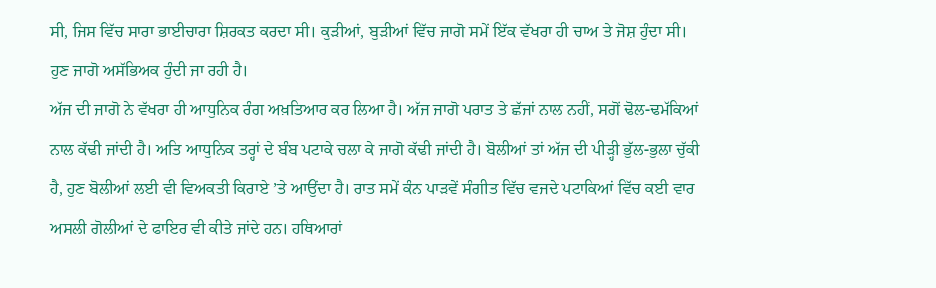ਸੀ, ਜਿਸ ਵਿੱਚ ਸਾਰਾ ਭਾਈਚਾਰਾ ਸ਼ਿਰਕਤ ਕਰਦਾ ਸੀ। ਕੁੜੀਆਂ, ਬੁੜੀਆਂ ਵਿੱਚ ਜਾਗੋ ਸਮੇਂ ਇੱਕ ਵੱਖਰਾ ਹੀ ਚਾਅ ਤੇ ਜੋਸ਼ ਹੁੰਦਾ ਸੀ। ਹੁਣ ਜਾਗੋ ਅਸੱਭਿਅਕ ਹੁੰਦੀ ਜਾ ਰਹੀ ਹੈ।
ਅੱਜ ਦੀ ਜਾਗੋ ਨੇ ਵੱਖਰਾ ਹੀ ਆਧੁਨਿਕ ਰੰਗ ਅਖ਼ਤਿਆਰ ਕਰ ਲਿਆ ਹੈ। ਅੱਜ ਜਾਗੋ ਪਰਾਤ ਤੇ ਛੱਜਾਂ ਨਾਲ ਨਹੀਂ, ਸਗੋਂ ਢੋਲ-ਢਮੱਕਿਆਂ ਨਾਲ ਕੱਢੀ ਜਾਂਦੀ ਹੈ। ਅਤਿ ਆਧੁਨਿਕ ਤਰ੍ਹਾਂ ਦੇ ਬੰਬ ਪਟਾਕੇ ਚਲਾ ਕੇ ਜਾਗੋ ਕੱਢੀ ਜਾਂਦੀ ਹੈ। ਬੋਲੀਆਂ ਤਾਂ ਅੱਜ ਦੀ ਪੀੜ੍ਹੀ ਭੁੱਲ-ਭੁਲਾ ਚੁੱਕੀ ਹੈ, ਹੁਣ ਬੋਲੀਆਂ ਲਈ ਵੀ ਵਿਅਕਤੀ ਕਿਰਾਏ ’ਤੇ ਆਉਂਦਾ ਹੈ। ਰਾਤ ਸਮੇਂ ਕੰਨ ਪਾੜਵੇਂ ਸੰਗੀਤ ਵਿੱਚ ਵਜਦੇ ਪਟਾਕਿਆਂ ਵਿੱਚ ਕਈ ਵਾਰ ਅਸਲੀ ਗੋਲੀਆਂ ਦੇ ਫਾਇਰ ਵੀ ਕੀਤੇ ਜਾਂਦੇ ਹਨ। ਹਥਿਆਰਾਂ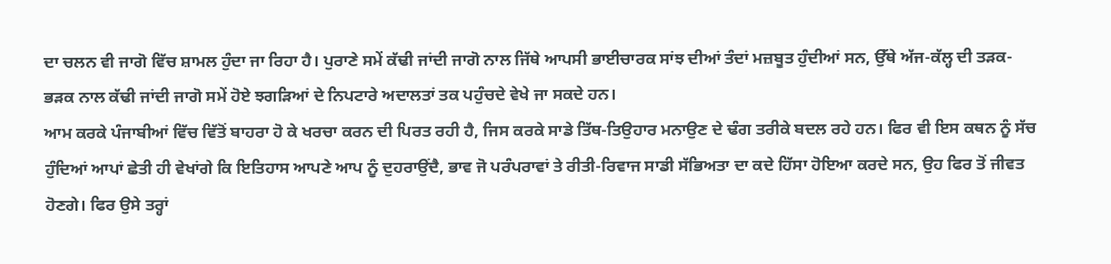ਦਾ ਚਲਨ ਵੀ ਜਾਗੋ ਵਿੱਚ ਸ਼ਾਮਲ ਹੁੰਦਾ ਜਾ ਰਿਹਾ ਹੈ। ਪੁਰਾਣੇ ਸਮੇਂ ਕੱਢੀ ਜਾਂਦੀ ਜਾਗੋ ਨਾਲ ਜਿੱਥੇ ਆਪਸੀ ਭਾਈਚਾਰਕ ਸਾਂਝ ਦੀਆਂ ਤੰਦਾਂ ਮਜ਼ਬੂਤ ਹੁੰਦੀਆਂ ਸਨ, ਉੱਥੇ ਅੱਜ-ਕੱਲ੍ਹ ਦੀ ਤੜਕ-ਭੜਕ ਨਾਲ ਕੱਢੀ ਜਾਂਦੀ ਜਾਗੋ ਸਮੇਂ ਹੋਏ ਝਗੜਿਆਂ ਦੇ ਨਿਪਟਾਰੇ ਅਦਾਲਤਾਂ ਤਕ ਪਹੁੰਚਦੇ ਵੇਖੇ ਜਾ ਸਕਦੇ ਹਨ।
ਆਮ ਕਰਕੇ ਪੰਜਾਬੀਆਂ ਵਿੱਚ ਵਿੱਤੋਂ ਬਾਹਰਾ ਹੋ ਕੇ ਖਰਚਾ ਕਰਨ ਦੀ ਪਿਰਤ ਰਹੀ ਹੈ, ਜਿਸ ਕਰਕੇ ਸਾਡੇ ਤਿੱਥ-ਤਿਉਹਾਰ ਮਨਾਉਣ ਦੇ ਢੰਗ ਤਰੀਕੇ ਬਦਲ ਰਹੇ ਹਨ। ਫਿਰ ਵੀ ਇਸ ਕਥਨ ਨੂੰ ਸੱਚ ਹੁੰਦਿਆਂ ਆਪਾਂ ਛੇਤੀ ਹੀ ਵੇਖਾਂਗੇ ਕਿ ਇਤਿਹਾਸ ਆਪਣੇ ਆਪ ਨੂੰ ਦੁਹਰਾਉਂਦੈ, ਭਾਵ ਜੋ ਪਰੰਪਰਾਵਾਂ ਤੇ ਰੀਤੀ-ਰਿਵਾਜ ਸਾਡੀ ਸੱਭਿਅਤਾ ਦਾ ਕਦੇ ਹਿੱਸਾ ਹੋਇਆ ਕਰਦੇ ਸਨ, ਉਹ ਫਿਰ ਤੋਂ ਜੀਵਤ ਹੋਣਗੇ। ਫਿਰ ਉਸੇ ਤਰ੍ਹਾਂ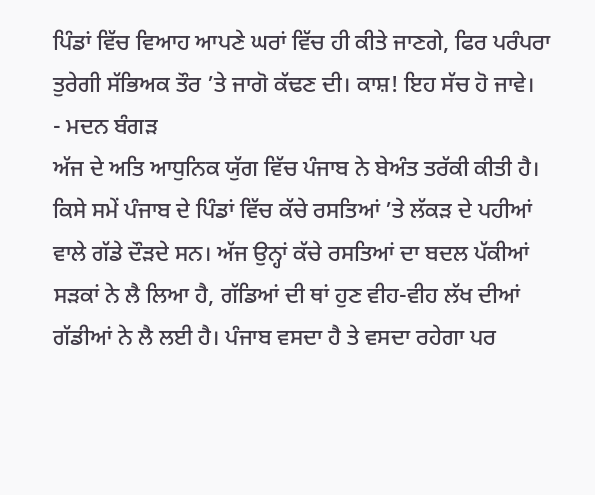ਪਿੰਡਾਂ ਵਿੱਚ ਵਿਆਹ ਆਪਣੇ ਘਰਾਂ ਵਿੱਚ ਹੀ ਕੀਤੇ ਜਾਣਗੇ, ਫਿਰ ਪਰੰਪਰਾ ਤੁਰੇਗੀ ਸੱਭਿਅਕ ਤੌਰ ’ਤੇ ਜਾਗੋ ਕੱਢਣ ਦੀ। ਕਾਸ਼! ਇਹ ਸੱਚ ਹੋ ਜਾਵੇ।
- ਮਦਨ ਬੰਗੜ
ਅੱਜ ਦੇ ਅਤਿ ਆਧੁਨਿਕ ਯੁੱਗ ਵਿੱਚ ਪੰਜਾਬ ਨੇ ਬੇਅੰਤ ਤਰੱਕੀ ਕੀਤੀ ਹੈ। ਕਿਸੇ ਸਮੇਂ ਪੰਜਾਬ ਦੇ ਪਿੰਡਾਂ ਵਿੱਚ ਕੱਚੇ ਰਸਤਿਆਂ ’ਤੇ ਲੱਕੜ ਦੇ ਪਹੀਆਂ ਵਾਲੇ ਗੱਡੇ ਦੌੜਦੇ ਸਨ। ਅੱਜ ਉਨ੍ਹਾਂ ਕੱਚੇ ਰਸਤਿਆਂ ਦਾ ਬਦਲ ਪੱਕੀਆਂ ਸੜਕਾਂ ਨੇ ਲੈ ਲਿਆ ਹੈ, ਗੱਡਿਆਂ ਦੀ ਥਾਂ ਹੁਣ ਵੀਹ-ਵੀਹ ਲੱਖ ਦੀਆਂ ਗੱਡੀਆਂ ਨੇ ਲੈ ਲਈ ਹੈ। ਪੰਜਾਬ ਵਸਦਾ ਹੈ ਤੇ ਵਸਦਾ ਰਹੇਗਾ ਪਰ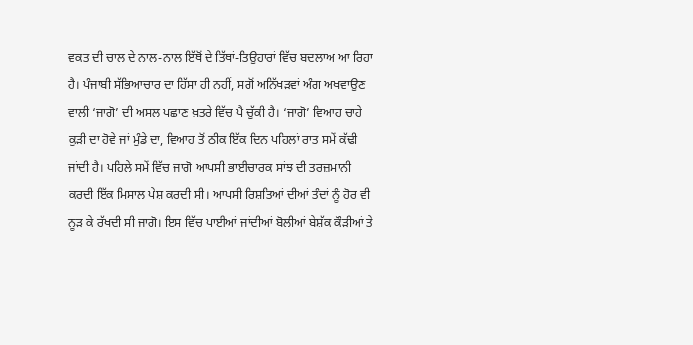ਵਕਤ ਦੀ ਚਾਲ ਦੇ ਨਾਲ-ਨਾਲ ਇੱਥੋਂ ਦੇ ਤਿੱਥਾਂ-ਤਿਉਹਾਰਾਂ ਵਿੱਚ ਬਦਲਾਅ ਆ ਰਿਹਾ ਹੈ। ਪੰਜਾਬੀ ਸੱਭਿਆਚਾਰ ਦਾ ਹਿੱਸਾ ਹੀ ਨਹੀਂ, ਸਗੋਂ ਅਨਿੱਖੜਵਾਂ ਅੰਗ ਅਖਵਾਉਣ ਵਾਲੀ ‘ਜਾਗੋ’ ਦੀ ਅਸਲ ਪਛਾਣ ਖ਼ਤਰੇ ਵਿੱਚ ਪੈ ਚੁੱਕੀ ਹੈ। ‘ਜਾਗੋ’ ਵਿਆਹ ਚਾਹੇ ਕੁੜੀ ਦਾ ਹੋਵੇ ਜਾਂ ਮੁੰਡੇ ਦਾ, ਵਿਆਹ ਤੋਂ ਠੀਕ ਇੱਕ ਦਿਨ ਪਹਿਲਾਂ ਰਾਤ ਸਮੇਂ ਕੱਢੀ ਜਾਂਦੀ ਹੈ। ਪਹਿਲੇ ਸਮੇਂ ਵਿੱਚ ਜਾਗੋ ਆਪਸੀ ਭਾਈਚਾਰਕ ਸਾਂਝ ਦੀ ਤਰਜ਼ਮਾਨੀ ਕਰਦੀ ਇੱਕ ਮਿਸਾਲ ਪੇਸ਼ ਕਰਦੀ ਸੀ। ਆਪਸੀ ਰਿਸ਼ਤਿਆਂ ਦੀਆਂ ਤੰਦਾਂ ਨੂੰ ਹੋਰ ਵੀ ਨੂੜ ਕੇ ਰੱਖਦੀ ਸੀ ਜਾਗੋ। ਇਸ ਵਿੱਚ ਪਾਈਆਂ ਜਾਂਦੀਆਂ ਬੋਲੀਆਂ ਬੇਸ਼ੱਕ ਕੌੜੀਆਂ ਤੇ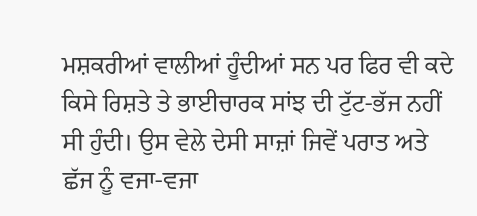ਮਸ਼ਕਰੀਆਂ ਵਾਲੀਆਂ ਹੂੰਦੀਆਂ ਸਨ ਪਰ ਫਿਰ ਵੀ ਕਦੇ ਕਿਸੇ ਰਿਸ਼ਤੇ ਤੇ ਭਾਈਚਾਰਕ ਸਾਂਝ ਦੀ ਟੁੱਟ-ਭੱਜ ਨਹੀਂ ਸੀ ਹੁੰਦੀ। ਉਸ ਵੇਲੇ ਦੇਸੀ ਸਾਜ਼ਾਂ ਜਿਵੇਂ ਪਰਾਤ ਅਤੇ ਛੱਜ ਨੂੰ ਵਜਾ-ਵਜਾ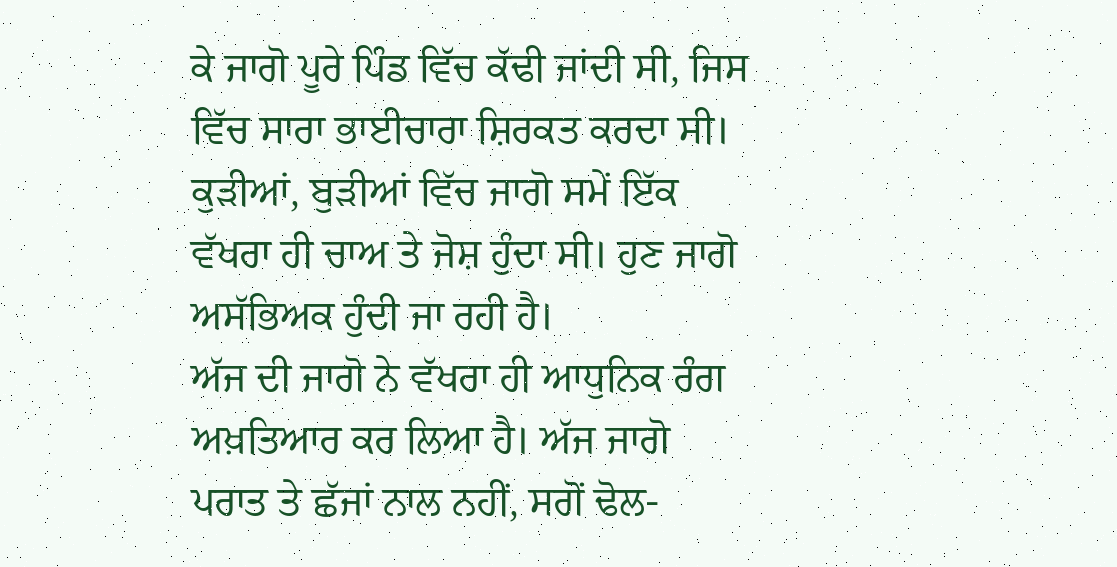ਕੇ ਜਾਗੋ ਪੂਰੇ ਪਿੰਡ ਵਿੱਚ ਕੱਢੀ ਜਾਂਦੀ ਸੀ, ਜਿਸ ਵਿੱਚ ਸਾਰਾ ਭਾਈਚਾਰਾ ਸ਼ਿਰਕਤ ਕਰਦਾ ਸੀ। ਕੁੜੀਆਂ, ਬੁੜੀਆਂ ਵਿੱਚ ਜਾਗੋ ਸਮੇਂ ਇੱਕ ਵੱਖਰਾ ਹੀ ਚਾਅ ਤੇ ਜੋਸ਼ ਹੁੰਦਾ ਸੀ। ਹੁਣ ਜਾਗੋ ਅਸੱਭਿਅਕ ਹੁੰਦੀ ਜਾ ਰਹੀ ਹੈ।
ਅੱਜ ਦੀ ਜਾਗੋ ਨੇ ਵੱਖਰਾ ਹੀ ਆਧੁਨਿਕ ਰੰਗ ਅਖ਼ਤਿਆਰ ਕਰ ਲਿਆ ਹੈ। ਅੱਜ ਜਾਗੋ ਪਰਾਤ ਤੇ ਛੱਜਾਂ ਨਾਲ ਨਹੀਂ, ਸਗੋਂ ਢੋਲ-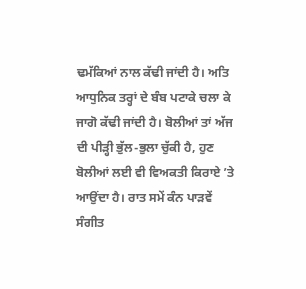ਢਮੱਕਿਆਂ ਨਾਲ ਕੱਢੀ ਜਾਂਦੀ ਹੈ। ਅਤਿ ਆਧੁਨਿਕ ਤਰ੍ਹਾਂ ਦੇ ਬੰਬ ਪਟਾਕੇ ਚਲਾ ਕੇ ਜਾਗੋ ਕੱਢੀ ਜਾਂਦੀ ਹੈ। ਬੋਲੀਆਂ ਤਾਂ ਅੱਜ ਦੀ ਪੀੜ੍ਹੀ ਭੁੱਲ-ਭੁਲਾ ਚੁੱਕੀ ਹੈ, ਹੁਣ ਬੋਲੀਆਂ ਲਈ ਵੀ ਵਿਅਕਤੀ ਕਿਰਾਏ ’ਤੇ ਆਉਂਦਾ ਹੈ। ਰਾਤ ਸਮੇਂ ਕੰਨ ਪਾੜਵੇਂ ਸੰਗੀਤ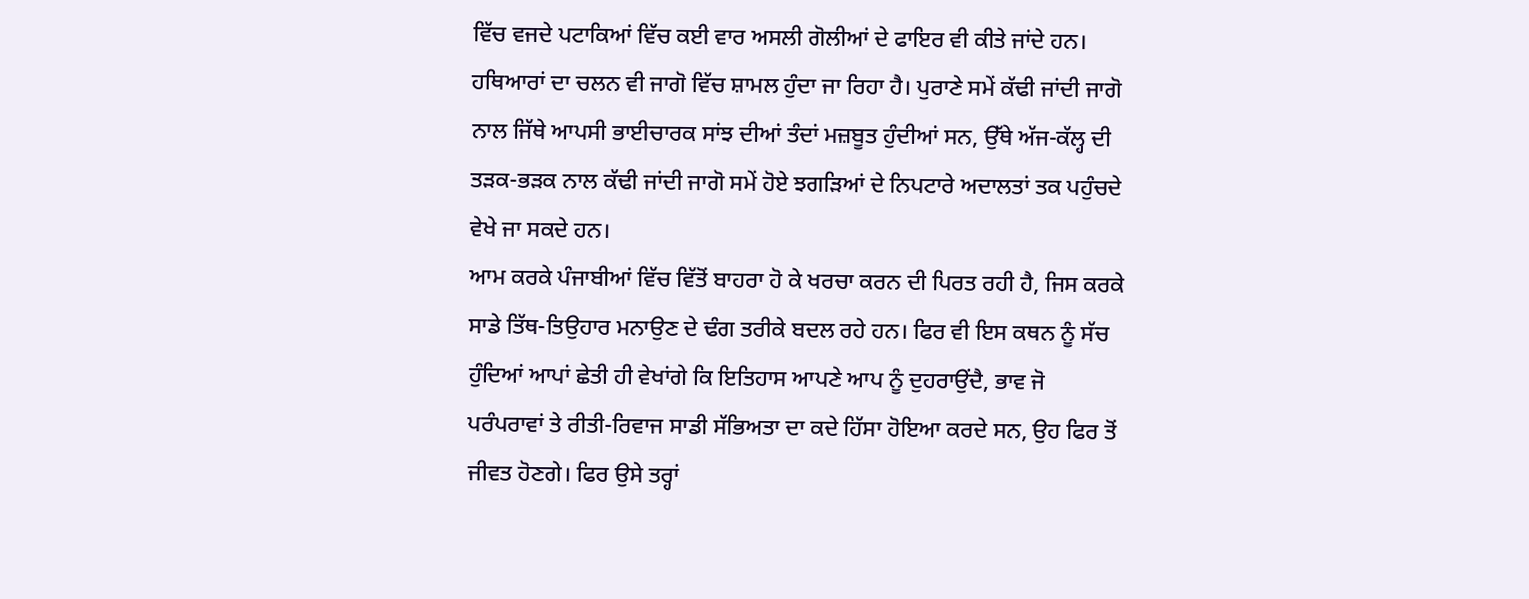ਵਿੱਚ ਵਜਦੇ ਪਟਾਕਿਆਂ ਵਿੱਚ ਕਈ ਵਾਰ ਅਸਲੀ ਗੋਲੀਆਂ ਦੇ ਫਾਇਰ ਵੀ ਕੀਤੇ ਜਾਂਦੇ ਹਨ। ਹਥਿਆਰਾਂ ਦਾ ਚਲਨ ਵੀ ਜਾਗੋ ਵਿੱਚ ਸ਼ਾਮਲ ਹੁੰਦਾ ਜਾ ਰਿਹਾ ਹੈ। ਪੁਰਾਣੇ ਸਮੇਂ ਕੱਢੀ ਜਾਂਦੀ ਜਾਗੋ ਨਾਲ ਜਿੱਥੇ ਆਪਸੀ ਭਾਈਚਾਰਕ ਸਾਂਝ ਦੀਆਂ ਤੰਦਾਂ ਮਜ਼ਬੂਤ ਹੁੰਦੀਆਂ ਸਨ, ਉੱਥੇ ਅੱਜ-ਕੱਲ੍ਹ ਦੀ ਤੜਕ-ਭੜਕ ਨਾਲ ਕੱਢੀ ਜਾਂਦੀ ਜਾਗੋ ਸਮੇਂ ਹੋਏ ਝਗੜਿਆਂ ਦੇ ਨਿਪਟਾਰੇ ਅਦਾਲਤਾਂ ਤਕ ਪਹੁੰਚਦੇ ਵੇਖੇ ਜਾ ਸਕਦੇ ਹਨ।
ਆਮ ਕਰਕੇ ਪੰਜਾਬੀਆਂ ਵਿੱਚ ਵਿੱਤੋਂ ਬਾਹਰਾ ਹੋ ਕੇ ਖਰਚਾ ਕਰਨ ਦੀ ਪਿਰਤ ਰਹੀ ਹੈ, ਜਿਸ ਕਰਕੇ ਸਾਡੇ ਤਿੱਥ-ਤਿਉਹਾਰ ਮਨਾਉਣ ਦੇ ਢੰਗ ਤਰੀਕੇ ਬਦਲ ਰਹੇ ਹਨ। ਫਿਰ ਵੀ ਇਸ ਕਥਨ ਨੂੰ ਸੱਚ ਹੁੰਦਿਆਂ ਆਪਾਂ ਛੇਤੀ ਹੀ ਵੇਖਾਂਗੇ ਕਿ ਇਤਿਹਾਸ ਆਪਣੇ ਆਪ ਨੂੰ ਦੁਹਰਾਉਂਦੈ, ਭਾਵ ਜੋ ਪਰੰਪਰਾਵਾਂ ਤੇ ਰੀਤੀ-ਰਿਵਾਜ ਸਾਡੀ ਸੱਭਿਅਤਾ ਦਾ ਕਦੇ ਹਿੱਸਾ ਹੋਇਆ ਕਰਦੇ ਸਨ, ਉਹ ਫਿਰ ਤੋਂ ਜੀਵਤ ਹੋਣਗੇ। ਫਿਰ ਉਸੇ ਤਰ੍ਹਾਂ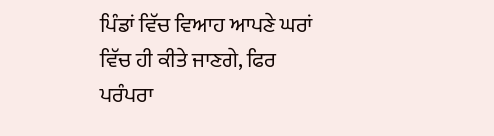ਪਿੰਡਾਂ ਵਿੱਚ ਵਿਆਹ ਆਪਣੇ ਘਰਾਂ ਵਿੱਚ ਹੀ ਕੀਤੇ ਜਾਣਗੇ, ਫਿਰ ਪਰੰਪਰਾ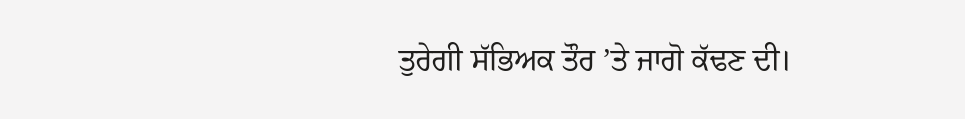ਤੁਰੇਗੀ ਸੱਭਿਅਕ ਤੌਰ ’ਤੇ ਜਾਗੋ ਕੱਢਣ ਦੀ।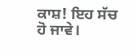ਕਾਸ਼! ਇਹ ਸੱਚ ਹੋ ਜਾਵੇ।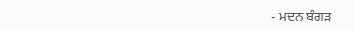- ਮਦਨ ਬੰਗੜ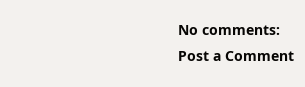No comments:
Post a Comment